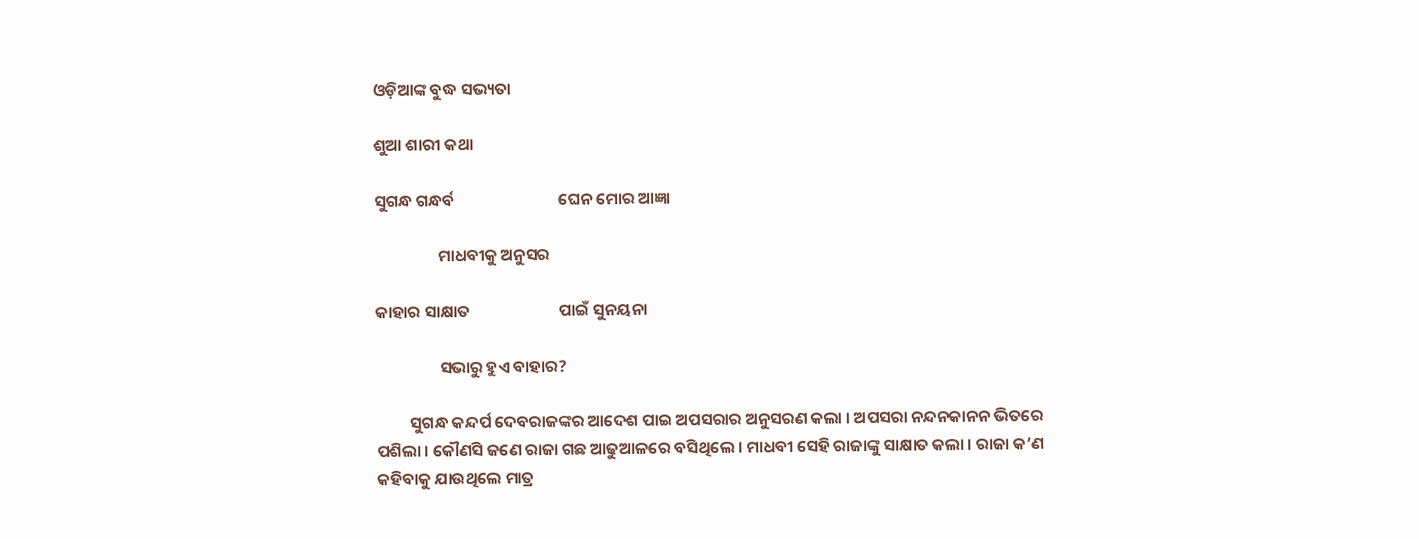ଓଡ଼ିଆଙ୍କ ବୁଦ୍ଧ ସଭ୍ୟତା

ଶୁଆ ଶାରୀ କଥା

ସୁଗନ୍ଧ ଗନ୍ଧର୍ବ                            ଘେନ ମୋର ଆଜ୍ଞା

                 ମାଧବୀକୁ ଅନୁସର

କାହାର ସାକ୍ଷାତ                        ପାଇଁ ସୁନୟନା

                 ସଭାରୁ ହୁଏ ବାହାର?

         ସୁଗନ୍ଧ କନ୍ଦର୍ପ ଦେବରାଜଙ୍କର ଆଦେଶ ପାଇ ଅପସରାର ଅନୁସରଣ କଲା । ଅପସରା ନନ୍ଦନକାନନ ଭିତରେ ପଶିଲା । କୌଣସି ଜଣେ ରାଜା ଗଛ ଆଢୁଆଳରେ ବସିଥିଲେ । ମାଧବୀ ସେହି ରାଜାଙ୍କୁ ସାକ୍ଷାତ କଲା । ରାଜା କ’ଣ କହିବାକୁ ଯାଉଥିଲେ ମାତ୍ର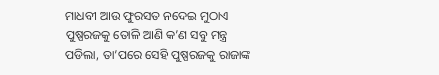ମାଧବୀ ଆଉ ଫୁରସତ ନଦେଇ ମୁଠାଏ ପୁଷ୍ପରଜକୁ ତୋଳି ଆଣି କ’ଣ ସବୁ ମନ୍ତ୍ର ପଡିଲା, ତା’ପରେ ସେହି ପୁଷ୍ପରଜକୁ ରାଜାଙ୍କ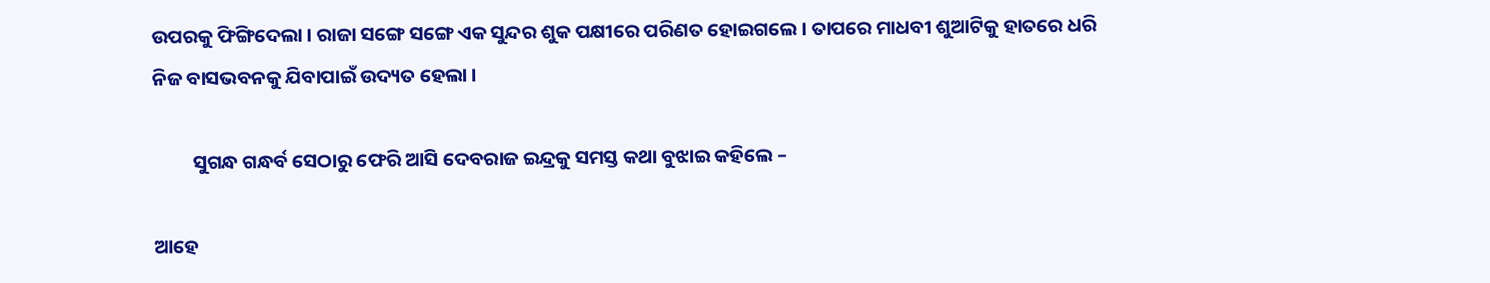ଉପରକୁ ଫିଙ୍ଗିଦେଲା । ରାଜା ସଙ୍ଗେ ସଙ୍ଗେ ଏକ ସୁନ୍ଦର ଶୁକ ପକ୍ଷୀରେ ପରିଣତ ହୋଇଗଲେ । ତାପରେ ମାଧବୀ ଶୁଆଟିକୁ ହାତରେ ଧରି ନିଜ ବାସଭବନକୁ ଯିବାପାଇଁ ଉଦ୍ୟତ ହେଲା ।

         ସୁଗନ୍ଧ ଗନ୍ଧର୍ବ ସେଠାରୁ ଫେରି ଆସି ଦେବରାଜ ଇନ୍ଦ୍ରକୁ ସମସ୍ତ କଥା ବୁଝାଇ କହିଲେ –

ଆହେ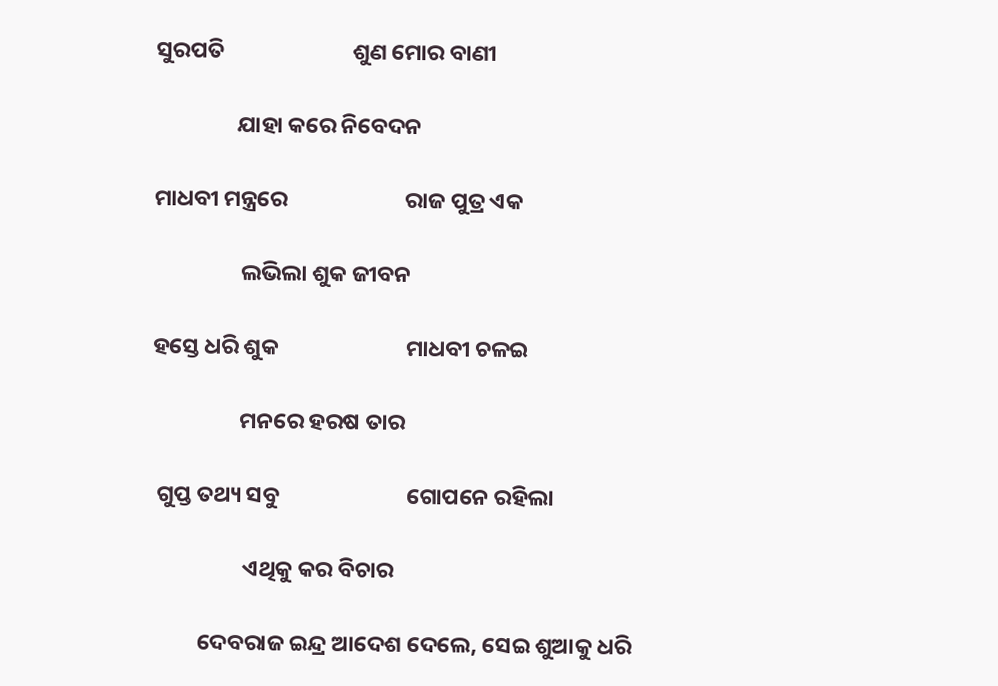ସୁରପତି                         ଶୁଣ ମୋର ବାଣୀ

                ଯାହା କରେ ନିବେଦନ

ମାଧବୀ ମନ୍ତ୍ରରେ                       ରାଜ ପୁତ୍ର ଏକ

                 ଲଭିଲା ଶୁକ ଜୀବନ

ହସ୍ତେ ଧରି ଶୁକ                         ମାଧବୀ ଚଳଇ

                 ମନରେ ହରଷ ତାର

 ଗୁପ୍ତ ତଥ୍ୟ ସବୁ                         ଗୋପନେ ରହିଲା

                  ଏଥିକୁ କର ବିଚାର

         ଦେବରାଜ ଇନ୍ଦ୍ର ଆଦେଶ ଦେଲେ, ସେଇ ଶୁଆକୁ ଧରି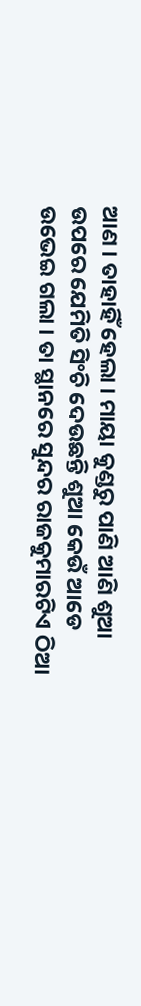ଆଣ । ତାହାହିଁ ହେଲା । ମାୟା କୁଣ୍ଡରୁ ପାଣି ଆଣି ଶୁଆ ଉପରେ ଯେମିତି ସିଂଚି ଦେଉଛନ୍ତି ଶୁଆ କେଉଁ ଆଡେ ଉଭେଇ ଗଲା । ତା ସ୍ଥାନରେ ସୁନ୍ଦର ରାଜକୁମାରଟିଏ ଠିଆ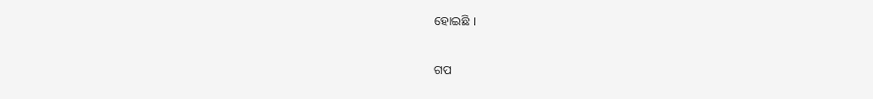ହୋଇଛି ।


ଗପ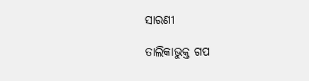ସାରଣୀ

ତାଲିକାଭୁକ୍ତ ଗପ